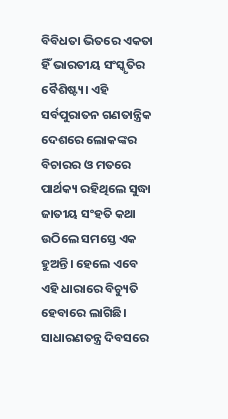ବିବିଧତା ଭିତରେ ଏକତା ହିଁ ଭାରତୀୟ ସଂସ୍କୃତିର ବୈଶିଷ୍ଟ୍ୟ। ଏହି ସର୍ବପୁରାତନ ଗଣତାନ୍ତ୍ରିକ ଦେଶରେ ଲୋକଙ୍କର ବିଚାରର ଓ ମତରେ ପାର୍ଥକ୍ୟ ରହିଥିଲେ ସୁଦ୍ଧା ଜାତୀୟ ସଂହତି କଥା ଉଠିଲେ ସମସ୍ତେ ଏକ ହୁଅନ୍ତି। ହେଲେ ଏବେ ଏହି ଧାରାରେ ବିଚ୍ୟୁତି ହେବାରେ ଲାଗିଛି। ସାଧାରଣତନ୍ତ୍ର ଦିବସରେ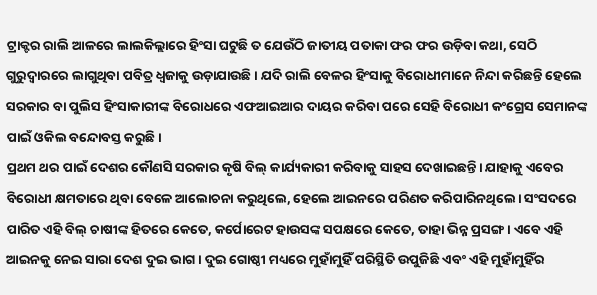ଟ୍ରାକ୍ଟର ରାଲି ଆଳରେ ଲାଲକିଲ୍ଲାରେ ହିଂସା ଘଟୁଛି ତ ଯେଉଁଠି ଜାତୀୟ ପତାକା ଫର ଫର ଉଡ଼ିବା କଥା, ସେଠି ଗୁରୁଦ୍ୱାରରେ ଲାଗୁଥିବା ପବିତ୍ର ଧ୍ୱଜାକୁ ଉଡ଼ାଯାଉଛି। ଯଦି ରାଲି ବେଳର ହିଂସାକୁ ବିରୋଧୀମାନେ ନିନ୍ଦା କରିଛନ୍ତି ହେଲେ ସରକାର ବା ପୁଲିସ ହିଂସାକାରୀଙ୍କ ବିରୋଧରେ ଏଫଆଇଆର ଦାୟର କରିବା ପରେ ସେହି ବିରୋଧୀ କଂଗ୍ରେସ ସେମାନଙ୍କ ପାଇଁ ଓକିଲ ବନ୍ଦୋବସ୍ତ କରୁଛି।
ପ୍ରଥମ ଥର ପାଇଁ ଦେଶର କୌଣସି ସରକାର କୃଷି ବିଲ୍ କାର୍ଯ୍ୟକାରୀ କରିବାକୁ ସାହସ ଦେଖାଇଛନ୍ତି। ଯାହାକୁ ଏବେର ବିରୋଧୀ କ୍ଷମତାରେ ଥିବା ବେଳେ ଆଲୋଚନା କରୁଥିଲେ, ହେଲେ ଆଇନରେ ପରିଣତ କରିପାରିନଥିଲେ। ସଂସଦରେ ପାରିତ ଏହି ବିଲ୍ ଚାଷୀଙ୍କ ହିତରେ କେତେ, କର୍ପୋରେଟ ହାଉସଙ୍କ ସପକ୍ଷରେ କେତେ, ତାହା ଭିନ୍ନ ପ୍ରସଙ୍ଗ। ଏବେ ଏହି ଆଇନକୁ ନେଇ ସାରା ଦେଶ ଦୁଇ ଭାଗ। ଦୁଇ ଗୋଷ୍ଠୀ ମଧ୍ୟରେ ମୁହାଁମୁହିଁ ପରିସ୍ଥିତି ଉପୁଜିଛି ଏବଂ ଏହି ମୁହାଁମୁହିଁର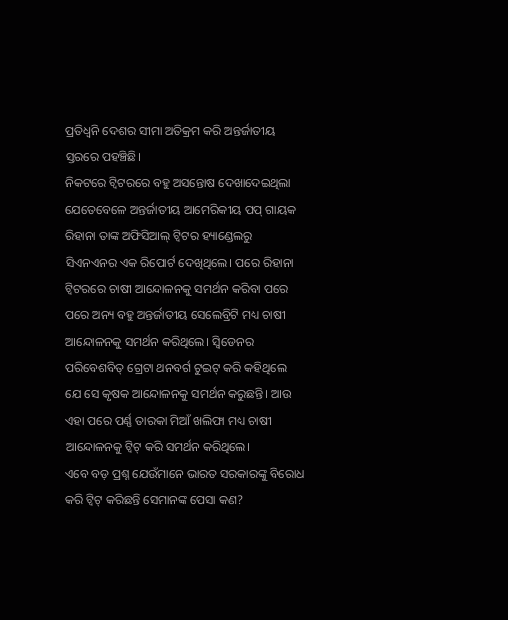ପ୍ରତିଧ୍ୱନି ଦେଶର ସୀମା ଅତିକ୍ରମ କରି ଅନ୍ତର୍ଜାତୀୟ ସ୍ତରରେ ପହଞ୍ଚିଛି।
ନିକଟରେ ଟ୍ୱିଟରରେ ବହୁ ଅସନ୍ତୋଷ ଦେଖାଦେଇଥିଲା ଯେତେବେଳେ ଅନ୍ତର୍ଜାତୀୟ ଆମେରିକୀୟ ପପ୍ ଗାୟକ ରିହାନା ତାଙ୍କ ଅଫିସିଆଲ୍ ଟ୍ୱିଟର ହ୍ୟାଣ୍ଡେଲରୁ ସିଏନଏନର ଏକ ରିପୋର୍ଟ ଦେଖିଥିଲେ। ପରେ ରିହାନା ଟ୍ୱିଟରରେ ଚାଷୀ ଆନ୍ଦୋଳନକୁ ସମର୍ଥନ କରିବା ପରେ ପରେ ଅନ୍ୟ ବହୁ ଅନ୍ତର୍ଜାତୀୟ ସେଲେବ୍ରିଟି ମଧ୍ୟ ଚାଷୀ ଆନ୍ଦୋଳନକୁ ସମର୍ଥନ କରିଥିଲେ। ସ୍ୱିଡେନର ପରିବେଶବିତ୍ ଗ୍ରେଟା ଥନବର୍ଗ ଟୁଇଟ୍ କରି କହିଥିଲେ ଯେ ସେ କୃଷକ ଆନ୍ଦୋଳନକୁ ସମର୍ଥନ କରୁଛନ୍ତି। ଆଉ ଏହା ପରେ ପର୍ଣ୍ଣ ତାରକା ମିଆଁ ଖଲିଫା ମଧ୍ୟ ଚାଷୀ ଆନ୍ଦୋଳନକୁ ଟ୍ୱିଟ୍ କରି ସମର୍ଥନ କରିଥିଲେ।
ଏବେ ବଡ଼ ପ୍ରଶ୍ନ ଯେଉଁମାନେ ଭାରତ ସରକାରଙ୍କୁ ବିରୋଧ କରି ଟ୍ୱିଟ୍ କରିଛନ୍ତି ସେମାନଙ୍କ ପେସା କଣ?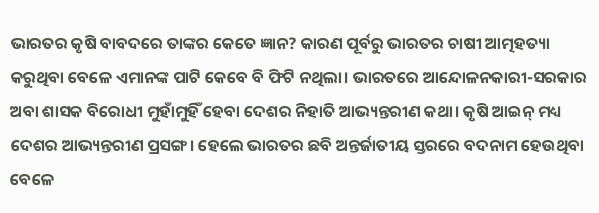ଭାରତର କୃଷି ବାବଦରେ ତାଙ୍କର କେତେ ଜ୍ଞାନ? କାରଣ ପୂର୍ବରୁ ଭାରତର ଚାଷୀ ଆତ୍ମହତ୍ୟା କରୁଥିବା ବେଳେ ଏମାନଙ୍କ ପାଟି କେବେ ବି ଫିଟି ନଥିଲା। ଭାରତରେ ଆନ୍ଦୋଳନକାରୀ-ସରକାର ଅବା ଶାସକ ବିରୋଧୀ ମୁହାଁମୁହିଁ ହେବା ଦେଶର ନିହାତି ଆଭ୍ୟନ୍ତରୀଣ କଥା। କୃଷି ଆଇନ୍ ମଧ୍ୟ ଦେଶର ଆଭ୍ୟନ୍ତରୀଣ ପ୍ରସଙ୍ଗ। ହେଲେ ଭାରତର ଛବି ଅନ୍ତର୍ଜାତୀୟ ସ୍ତରରେ ବଦନାମ ହେଉଥିବା ବେଳେ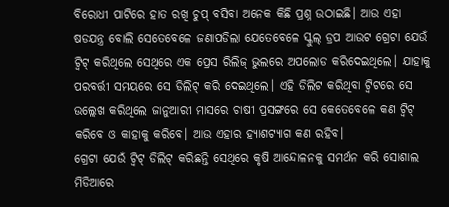ବିରୋଧୀ ପାଟିରେ ହାତ ରଖି ଚୁପ୍ ବସିବା ଅନେକ କିଛି ପ୍ରଶ୍ନ ଉଠାଇଛି। ଆଉ ଏହା ଷଡଯନ୍ତ୍ର ବୋଲି ସେତେବେଳେ ଜଣାପଡିଲା ଯେତେବେଳେ ସ୍କୁଲ୍ ଡ୍ରପ ଆଉଟ ଗ୍ରେଟା ଯେଉଁ ଟ୍ୱିଟ୍ କରିଥିଲେ ସେଥିରେ ଏକ ପ୍ରେସ ରିଲିଜ୍ ଭୁଲରେ ଅପଲୋଡ କରିଦେଇଥିଲେ। ଯାହାକୁ ପରବର୍ତ୍ତୀ ସମୟରେ ସେ ଡିଲିଟ୍ କରି ଦେଇଥିଲେ। ଏହି ଡିଲିଟ କରିଥିବା ଟ୍ୱିଟରେ ସେ ଉଲ୍ଲେଖ କରିଥିଲେ ଜାନୁଆରୀ ମାସରେ ଚାଷୀ ପ୍ରସଙ୍ଗରେ ସେ କେତେବେଳେ କଣ ଟ୍ୱିଟ୍ କରିବେ ଓ କାହାକୁ କରିବେ। ଆଉ ଏହାର ହ୍ୟାଶଟ୍ୟାଗ କଣ ରହିବ।
ଗ୍ରେଟା ଯେଉଁ ଟ୍ୱିଟ୍ ଡିଲିଟ୍ କରିଛନ୍ତି ସେଥିରେ କୃଷି ଆନ୍ଦୋଳନକୁ ସମର୍ଥନ କରି ସୋଶାଲ ମିଡିଆରେ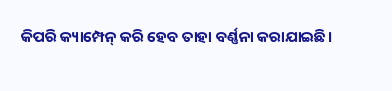କିପରି କ୍ୟାମ୍ପେନ୍ କରି ହେବ ତାହା ବର୍ଣ୍ଣନା କରାଯାଇଛି।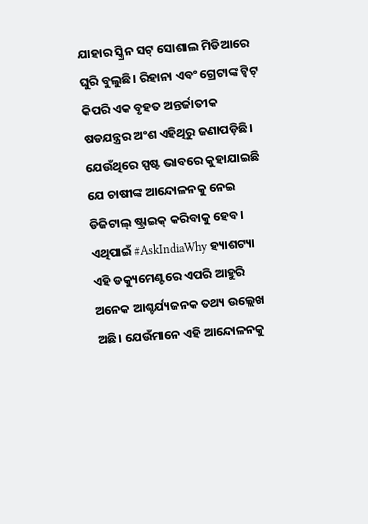ଯାହାର ସ୍କ୍ରିନ ସଟ୍ ସୋଶାଲ ମିଡିଆରେ ଘୁରି ବୁଲୁଛି। ରିହାନା ଏବଂ ଗ୍ରେଟାଙ୍କ ଟ୍ୱିଟ୍ କିପରି ଏକ ବୃହତ ଅନ୍ତର୍ଜାତୀକ ଷଡଯନ୍ତ୍ରର ଅଂଶ ଏହିଥିରୁ ଜଣାପଡ଼ିଛି। ଯେଉଁଥିରେ ସ୍ପଷ୍ଟ ଭାବରେ କୁହାଯାଇଛି ଯେ ଚାଷୀଙ୍କ ଆନ୍ଦୋଳନକୁ ନେଇ ଡିଜିଟାଲ୍ ଷ୍ଟ୍ରାଇକ୍ କରିବାକୁ ହେବ। ଏଥିପାଇଁ #AskIndiaWhy ହ୍ୟାଶଟ୍ୟା
ଏହି ଡକ୍ୟୁମେଣ୍ଟରେ ଏପରି ଆହୁରି ଅନେକ ଆଶ୍ଚର୍ଯ୍ୟଜନକ ତଥ୍ୟ ଉଲ୍ଲେଖ ଅଛି। ଯେଉଁମାନେ ଏହି ଆନ୍ଦୋଳନକୁ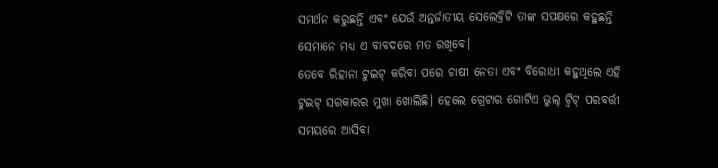ସମର୍ଥନ କରୁଛନ୍ତି ଏବଂ ଯେଉଁ ଅନ୍ତର୍ଜାତୀୟ ସେଲେବ୍ରିଟି ତାଙ୍କ ସପକ୍ଷରେ କହୁଛନ୍ତି ସେମାନେ ମଧ୍ୟ ଏ ବାବଦରେ ମତ ରଖିବେ।
ତେବେ ରିହାନା ଟୁଇଟ୍ କରିବା ପରେ ଚାଷୀ ନେତା ଏବଂ ବିରୋଧୀ କହୁଥିଲେ ଏହି ଟୁଇଟ୍ ସରକାରର ମୁଖା ଖୋଲିଛି। ହେଲେ ଗ୍ରେଟାର ଗୋଟିଏ ଭୁଲ୍ ଟ୍ୱିଟ୍ ପରବର୍ତ୍ତୀ ସମୟରେ ଆସିବା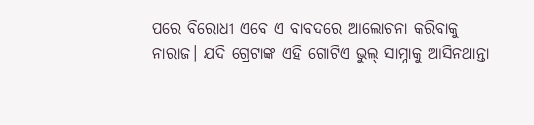ପରେ ବିରୋଧୀ ଏବେ ଏ ବାବଦରେ ଆଲୋଚନା କରିବାକୁ ନାରାଜ। ଯଦି ଗ୍ରେଟାଙ୍କ ଏହି ଗୋଟିଏ ଭୁଲ୍ ସାମ୍ନାକୁ ଆସିନଥାନ୍ତା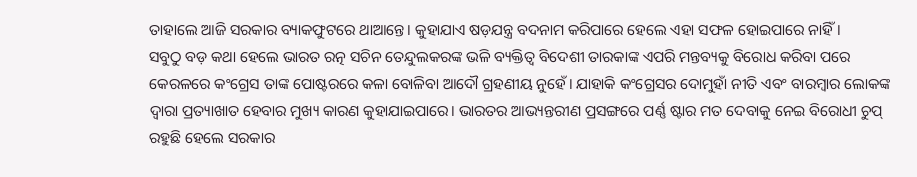ତାହାଲେ ଆଜି ସରକାର ବ୍ୟାକଫୁଟରେ ଥାଆନ୍ତେ। କୁହାଯାଏ ଷଡ଼ଯନ୍ତ୍ର ବଦନାମ କରିପାରେ ହେଲେ ଏହା ସଫଳ ହୋଇପାରେ ନାହିଁ।
ସବୁଠୁ ବଡ଼ କଥା ହେଲେ ଭାରତ ରତ୍ନ ସଚିନ ତେନ୍ଦୁଲକରଙ୍କ ଭଳି ବ୍ୟକ୍ତିତ୍ୱ ବିଦେଶୀ ତାରକାଙ୍କ ଏପରି ମନ୍ତବ୍ୟକୁ ବିରୋଧ କରିବା ପରେ କେରଳରେ କଂଗ୍ରେସ ତାଙ୍କ ପୋଷ୍ଟରରେ କଳା ବୋଳିବା ଆଦୌ ଗ୍ରହଣୀୟ ନୁହେଁ। ଯାହାକି କଂଗ୍ରେସର ଦୋମୁହାଁ ନୀତି ଏବଂ ବାରମ୍ୱାର ଲୋକଙ୍କ ଦ୍ୱାରା ପ୍ରତ୍ୟାଖାତ ହେବାର ମୁଖ୍ୟ କାରଣ କୁହାଯାଇପାରେ। ଭାରତର ଆଭ୍ୟନ୍ତରୀଣ ପ୍ରସଙ୍ଗରେ ପର୍ଣ୍ଣ ଷ୍ଟାର ମତ ଦେବାକୁ ନେଇ ବିରୋଧୀ ଚୁପ୍ ରହୁଛି ହେଲେ ସରକାର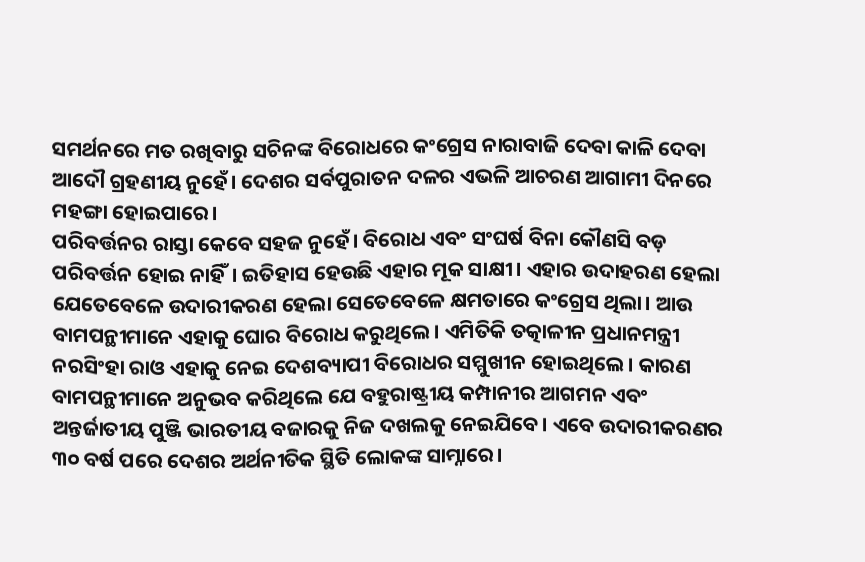ସମର୍ଥନରେ ମତ ରଖିବାରୁ ସଚିନଙ୍କ ବିରୋଧରେ କଂଗ୍ରେସ ନାରାବାଜି ଦେବା କାଳି ଦେବା ଆଦୌ ଗ୍ରହଣୀୟ ନୁହେଁ। ଦେଶର ସର୍ବପୁରାତନ ଦଳର ଏଭଳି ଆଚରଣ ଆଗାମୀ ଦିନରେ ମହଙ୍ଗା ହୋଇପାରେ।
ପରିବର୍ତ୍ତନର ରାସ୍ତା କେବେ ସହଜ ନୁହେଁ। ବିରୋଧ ଏବଂ ସଂଘର୍ଷ ବିନା କୌଣସି ବଡ଼ ପରିବର୍ତ୍ତନ ହୋଇ ନାହିଁ। ଇତିହାସ ହେଉଛି ଏହାର ମୂକ ସାକ୍ଷୀ। ଏହାର ଉଦାହରଣ ହେଲା ଯେତେବେଳେ ଉଦାରୀକରଣ ହେଲା ସେତେବେଳେ କ୍ଷମତାରେ କଂଗ୍ରେସ ଥିଲା। ଆଉ ବାମପନ୍ଥୀମାନେ ଏହାକୁ ଘୋର ବିରୋଧ କରୁଥିଲେ। ଏମିତିକି ତତ୍କାଳୀନ ପ୍ରଧାନମନ୍ତ୍ରୀ ନରସିଂହା ରାଓ ଏହାକୁ ନେଇ ଦେଶବ୍ୟାପୀ ବିରୋଧର ସମ୍ମୁଖୀନ ହୋଇଥିଲେ। କାରଣ ବାମପନ୍ଥୀମାନେ ଅନୁଭବ କରିଥିଲେ ଯେ ବହୁରାଷ୍ଟ୍ରୀୟ କମ୍ପାନୀର ଆଗମନ ଏବଂ ଅନ୍ତର୍ଜାତୀୟ ପୁଞ୍ଜି ଭାରତୀୟ ବଜାରକୁ ନିଜ ଦଖଲକୁ ନେଇଯିବେ। ଏବେ ଉଦାରୀକରଣର ୩୦ ବର୍ଷ ପରେ ଦେଶର ଅର୍ଥନୀତିକ ସ୍ଥିତି ଲୋକଙ୍କ ସାମ୍ନାରେ।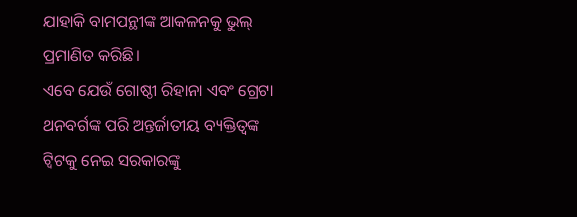ଯାହାକି ବାମପନ୍ଥୀଙ୍କ ଆକଳନକୁ ଭୁଲ୍ ପ୍ରମାଣିତ କରିଛି।
ଏବେ ଯେଉଁ ଗୋଷ୍ଠୀ ରିହାନା ଏବଂ ଗ୍ରେଟା ଥନବର୍ଗଙ୍କ ପରି ଅନ୍ତର୍ଜାତୀୟ ବ୍ୟକ୍ତିତ୍ୱଙ୍କ ଟ୍ୱିଟକୁ ନେଇ ସରକାରଙ୍କୁ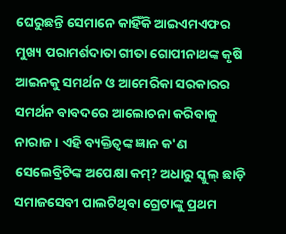ଘେରୁଛନ୍ତି ସେମାନେ କାହିଁକି ଆଇଏମଏଫର ମୁଖ୍ୟ ପରାମର୍ଶଦାତା ଗୀତା ଗୋପୀନାଥଙ୍କ କୃଷି ଆଇନକୁ ସମର୍ଥନ ଓ ଆମେରିକା ସରକାରର ସମର୍ଥନ ବାବଦରେ ଆଲୋଚନା କରିବାକୁ ନାରାଜ। ଏହି ବ୍ୟକ୍ତିତ୍ୱଙ୍କ ଜ୍ଞାନ କ'ଣ ସେଲେବ୍ରିଟିଙ୍କ ଅପେକ୍ଷା କମ୍? ଅଧାରୁ ସ୍କୁଲ୍ ଛାଡ଼ି ସମାଜସେବୀ ପାଲଟିଥିବା ଗ୍ରେଟାଙ୍କୁ ପ୍ରଥମ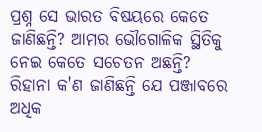ପ୍ରଶ୍ନ ସେ ଭାରତ ବିଷୟରେ କେତେ ଜାଣିଛନ୍ତି? ଆମର ଭୌଗୋଳିକ ସ୍ଥିତିକୁ ନେଇ କେତେ ସଚେତନ ଅଛନ୍ତି? ରିହାନା କ'ଣ ଜାଣିଛନ୍ତି ଯେ ପଞ୍ଜାବରେ ଅଧିକ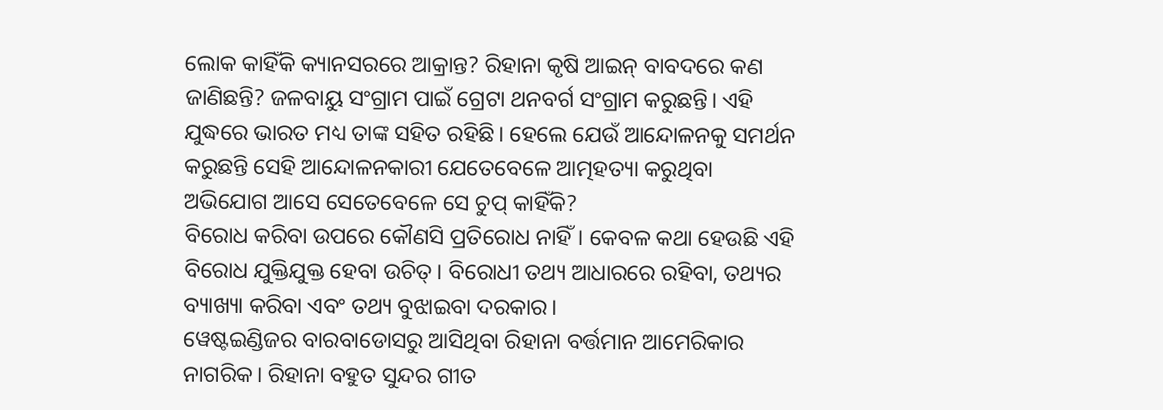ଲୋକ କାହିଁକି କ୍ୟାନସରରେ ଆକ୍ରାନ୍ତ? ରିହାନା କୃଷି ଆଇନ୍ ବାବଦରେ କଣ ଜାଣିଛନ୍ତି? ଜଳବାୟୁ ସଂଗ୍ରାମ ପାଇଁ ଗ୍ରେଟା ଥନବର୍ଗ ସଂଗ୍ରାମ କରୁଛନ୍ତି। ଏହି ଯୁଦ୍ଧରେ ଭାରତ ମଧ୍ୟ ତାଙ୍କ ସହିତ ରହିଛି। ହେଲେ ଯେଉଁ ଆନ୍ଦୋଳନକୁ ସମର୍ଥନ କରୁଛନ୍ତି ସେହି ଆନ୍ଦୋଳନକାରୀ ଯେତେବେଳେ ଆତ୍ମହତ୍ୟା କରୁଥିବା ଅଭିଯୋଗ ଆସେ ସେତେବେଳେ ସେ ଚୁପ୍ କାହିଁକି?
ବିରୋଧ କରିବା ଉପରେ କୌଣସି ପ୍ରତିରୋଧ ନାହିଁ। କେବଳ କଥା ହେଉଛି ଏହି ବିରୋଧ ଯୁକ୍ତିଯୁକ୍ତ ହେବା ଉଚିତ୍। ବିରୋଧୀ ତଥ୍ୟ ଆଧାରରେ ରହିବା, ତଥ୍ୟର ବ୍ୟାଖ୍ୟା କରିବା ଏବଂ ତଥ୍ୟ ବୁଝାଇବା ଦରକାର।
ୱେଷ୍ଟଇଣ୍ଡିଜର ବାରବାଡୋସରୁ ଆସିଥିବା ରିହାନା ବର୍ତ୍ତମାନ ଆମେରିକାର ନାଗରିକ। ରିହାନା ବହୁତ ସୁନ୍ଦର ଗୀତ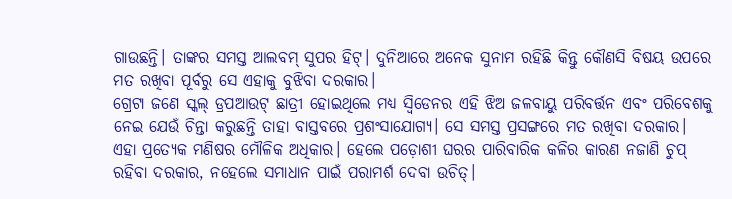ଗାଉଛନ୍ତି। ତାଙ୍କର ସମସ୍ତ ଆଲବମ୍ ସୁପର ହିଟ୍। ଦୁନିଆରେ ଅନେକ ସୁନାମ ରହିଛି କିନ୍ତୁ କୌଣସି ବିଷୟ ଉପରେ ମତ ରଖିବା ପୂର୍ବରୁ ସେ ଏହାକୁ ବୁଝିବା ଦରକାର।
ଗ୍ରେଟା ଜଣେ ସ୍କଲ୍ ଡ୍ରପଆଉଟ୍ ଛାତ୍ରୀ ହୋଇଥିଲେ ମଧ୍ୟ ସ୍ୱିଡେନର ଏହି ଝିଅ ଜଳବାୟୁ ପରିବର୍ତ୍ତନ ଏବଂ ପରିବେଶକୁ ନେଇ ଯେଉଁ ଚିନ୍ତା କରୁଛନ୍ତି ତାହା ବାସ୍ତବରେ ପ୍ରଶଂସାଯୋଗ୍ୟ। ସେ ସମସ୍ତ ପ୍ରସଙ୍ଗରେ ମତ ରଖିବା ଦରକାର। ଏହା ପ୍ରତ୍ୟେକ ମଣିଷର ମୌଳିକ ଅଧିକାର। ହେଲେ ପଡ଼ୋଶୀ ଘରର ପାରିବାରିକ କଳିର କାରଣ ନଜାଣି ଚୁପ୍ ରହିବା ଦରକାର, ନହେଲେ ସମାଧାନ ପାଇଁ ପରାମର୍ଶ ଦେବା ଉଚିତ୍।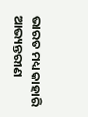ଭାରତ ମଧ୍ୟ କାହାରି ଆଭ୍ୟନ୍ତରୀଣ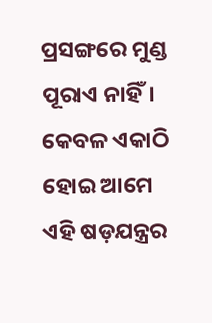ପ୍ରସଙ୍ଗରେ ମୁଣ୍ଡ ପୂରାଏ ନାହିଁ। କେବଳ ଏକାଠି ହୋଇ ଆମେ ଏହି ଷଡ଼ଯନ୍ତ୍ରର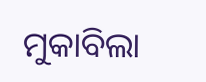ମୁକାବିଲା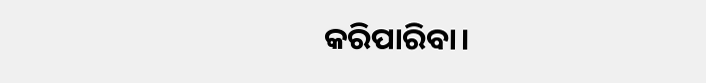କରିପାରିବା।